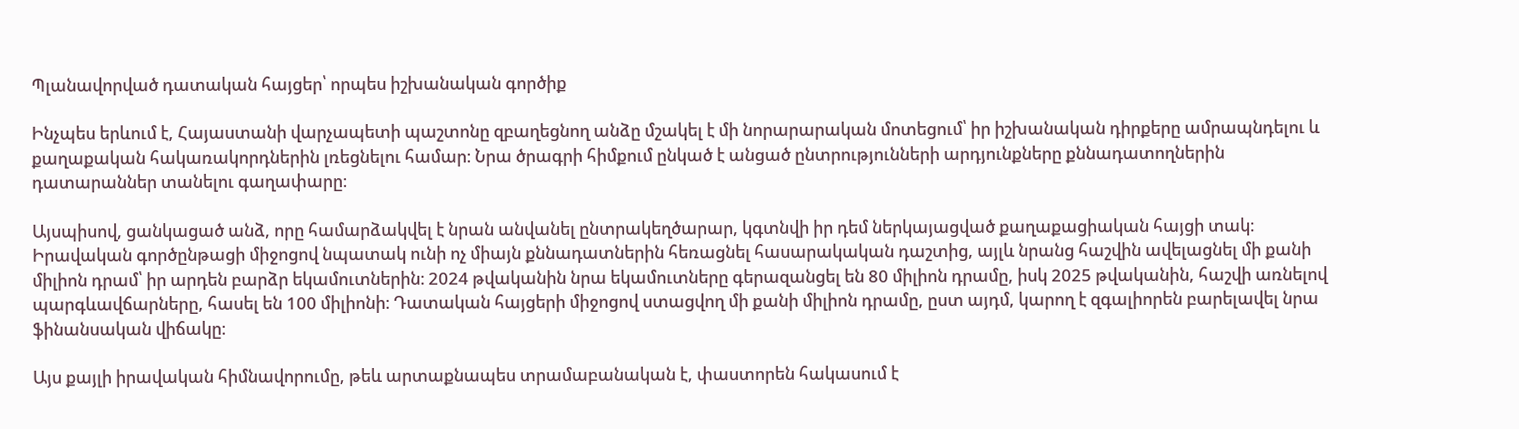Պլանավորված դատական հայցեր՝ որպես իշխանական գործիք

Ինչպես երևում է, Հայաստանի վարչապետի պաշտոնը զբաղեցնող անձը մշակել է մի նորարարական մոտեցում՝ իր իշխանական դիրքերը ամրապնդելու և քաղաքական հակառակորդներին լռեցնելու համար։ Նրա ծրագրի հիմքում ընկած է անցած ընտրությունների արդյունքները քննադատողներին դատարաններ տանելու գաղափարը։

Այսպիսով, ցանկացած անձ, որը համարձակվել է նրան անվանել ընտրակեղծարար, կգտնվի իր դեմ ներկայացված քաղաքացիական հայցի տակ։ Իրավական գործընթացի միջոցով նպատակ ունի ոչ միայն քննադատներին հեռացնել հասարակական դաշտից, այլև նրանց հաշվին ավելացնել մի քանի միլիոն դրամ՝ իր արդեն բարձր եկամուտներին։ 2024 թվականին նրա եկամուտները գերազանցել են 80 միլիոն դրամը, իսկ 2025 թվականին, հաշվի առնելով պարգևավճարները, հասել են 100 միլիոնի։ Դատական հայցերի միջոցով ստացվող մի քանի միլիոն դրամը, ըստ այդմ, կարող է զգալիորեն բարելավել նրա ֆինանսական վիճակը։

Այս քայլի իրավական հիմնավորումը, թեև արտաքնապես տրամաբանական է, փաստորեն հակասում է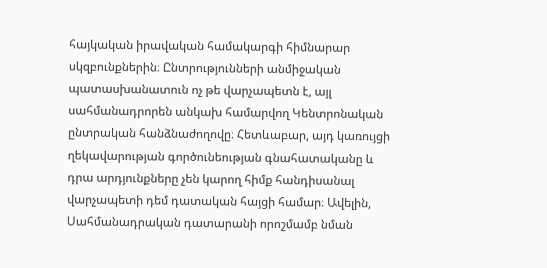հայկական իրավական համակարգի հիմնարար սկզբունքներին։ Ընտրությունների անմիջական պատասխանատուն ոչ թե վարչապետն է, այլ սահմանադրորեն անկախ համարվող Կենտրոնական ընտրական հանձնաժողովը։ Հետևաբար, այդ կառույցի ղեկավարության գործունեության գնահատականը և դրա արդյունքները չեն կարող հիմք հանդիսանալ վարչապետի դեմ դատական հայցի համար։ Ավելին, Սահմանադրական դատարանի որոշմամբ նման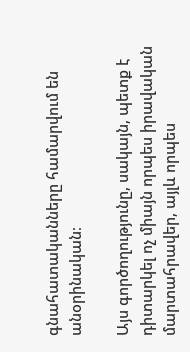գնահատականները համարվում են անօրինական։

Այս գործողությունը, սակայն, պետք է դիտարկել ոչ միայն որպես իրավական մարտահրավեր, այլև որպես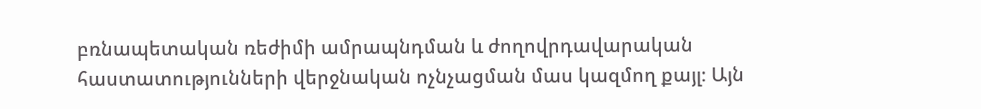բռնապետական ռեժիմի ամրապնդման և ժողովրդավարական հաստատությունների վերջնական ոչնչացման մաս կազմող քայլ։ Այն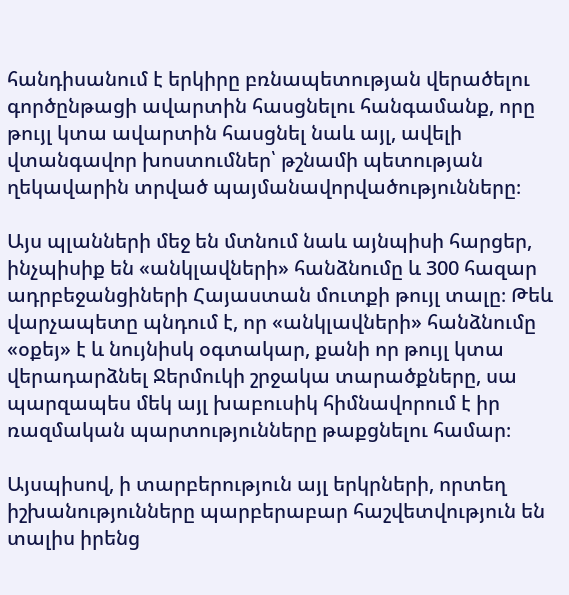հանդիսանում է երկիրը բռնապետության վերածելու գործընթացի ավարտին հասցնելու հանգամանք, որը թույլ կտա ավարտին հասցնել նաև այլ, ավելի վտանգավոր խոստումներ՝ թշնամի պետության ղեկավարին տրված պայմանավորվածությունները։

Այս պլանների մեջ են մտնում նաև այնպիսի հարցեր, ինչպիսիք են «անկլավների» հանձնումը և 300 հազար ադրբեջանցիների Հայաստան մուտքի թույլ տալը։ Թեև վարչապետը պնդում է, որ «անկլավների» հանձնումը «օքեյ» է և նույնիսկ օգտակար, քանի որ թույլ կտա վերադարձնել Ջերմուկի շրջակա տարածքները, սա պարզապես մեկ այլ խաբուսիկ հիմնավորում է իր ռազմական պարտությունները թաքցնելու համար։

Այսպիսով, ի տարբերություն այլ երկրների, որտեղ իշխանությունները պարբերաբար հաշվետվություն են տալիս իրենց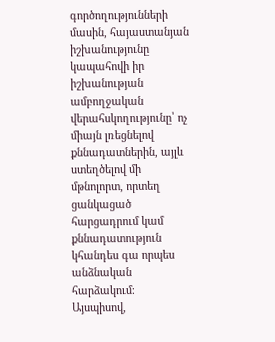գործողությունների մասին, հայաստանյան իշխանությունը կապահովի իր իշխանության ամբողջական վերահսկողությունը՝ ոչ միայն լռեցնելով քննադատներին, այլև ստեղծելով մի մթնոլորտ, որտեղ ցանկացած հարցադրում կամ քննադատություն կհանդես գա որպես անձնական հարձակում։ Այսպիսով,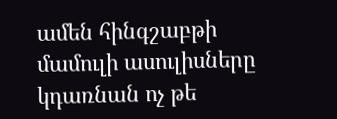ամեն հինգշաբթի մամուլի ասուլիսները կդառնան ոչ թե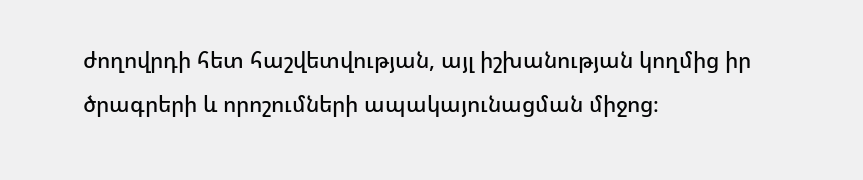ժողովրդի հետ հաշվետվության, այլ իշխանության կողմից իր ծրագրերի և որոշումների ապակայունացման միջոց։